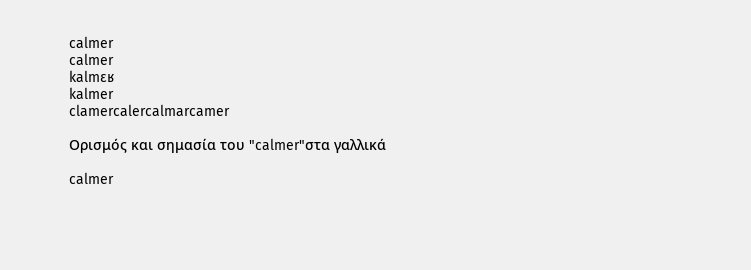calmer
calmer
kalmɛʁ
kalmer
clamercalercalmarcamer

Ορισμός και σημασία του "calmer"στα γαλλικά

calmer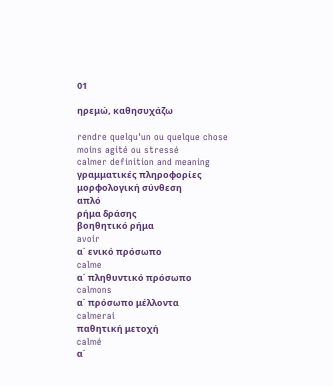01

ηρεμώ, καθησυχάζω

rendre quelqu'un ou quelque chose moins agité ou stressé
calmer definition and meaning
γραμματικές πληροφορίες
μορφολογική σύνθεση
απλό
ρήμα δράσης
βοηθητικό ρήμα
avoir
α΄ ενικό πρόσωπο
calme
α΄ πληθυντικό πρόσωπο
calmons
α΄ πρόσωπο μέλλοντα
calmerai
παθητική μετοχή
calmé
α΄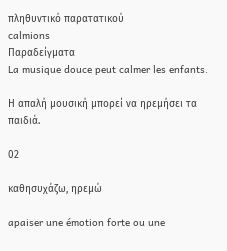πληθυντικό παρατατικού
calmions
Παραδείγματα
La musique douce peut calmer les enfants.

Η απαλή μουσική μπορεί να ηρεμήσει τα παιδιά.

02

καθησυχάζω, ηρεμώ

apaiser une émotion forte ou une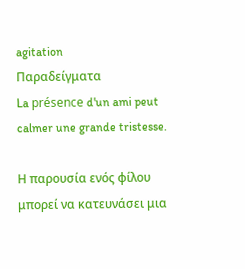agitation
Παραδείγματα
La présence d'un ami peut calmer une grande tristesse.

Η παρουσία ενός φίλου μπορεί να κατευνάσει μια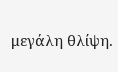μεγάλη θλίψη.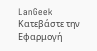LanGeek
Κατεβάστε την Εφαρμογή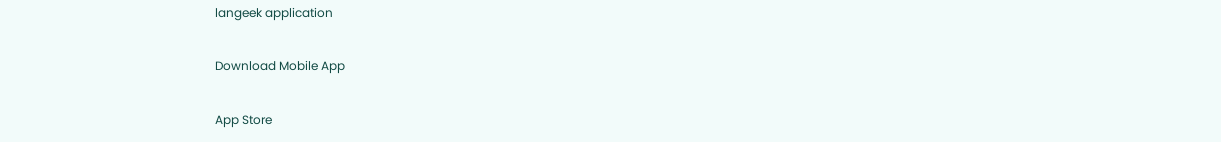langeek application

Download Mobile App

App Store